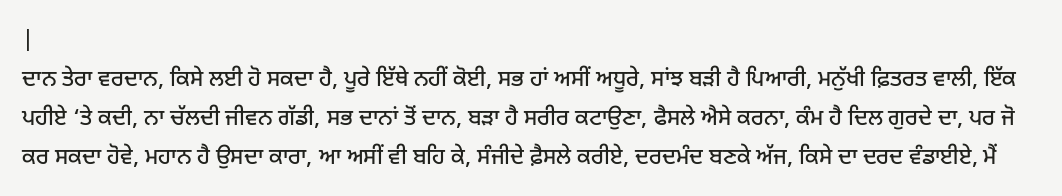|
ਦਾਨ ਤੇਰਾ ਵਰਦਾਨ, ਕਿਸੇ ਲਈ ਹੋ ਸਕਦਾ ਹੈ, ਪੂਰੇ ਇੱਥੇ ਨਹੀਂ ਕੋਈ, ਸਭ ਹਾਂ ਅਸੀਂ ਅਧੂਰੇ, ਸਾਂਝ ਬੜੀ ਹੈ ਪਿਆਰੀ, ਮਨੁੱਖੀ ਫ਼ਿਤਰਤ ਵਾਲੀ, ਇੱਕ ਪਹੀਏ ‘ਤੇ ਕਦੀ, ਨਾ ਚੱਲਦੀ ਜੀਵਨ ਗੱਡੀ, ਸਭ ਦਾਨਾਂ ਤੋਂ ਦਾਨ, ਬੜਾ ਹੈ ਸਰੀਰ ਕਟਾਉਣਾ, ਫੈਸਲੇ ਐਸੇ ਕਰਨਾ, ਕੰਮ ਹੈ ਦਿਲ ਗੁਰਦੇ ਦਾ, ਪਰ ਜੋ ਕਰ ਸਕਦਾ ਹੋਵੇ, ਮਹਾਨ ਹੈ ਉਸਦਾ ਕਾਰਾ, ਆ ਅਸੀਂ ਵੀ ਬਹਿ ਕੇ, ਸੰਜੀਦੇ ਫ਼ੈਸਲੇ ਕਰੀਏ, ਦਰਦਮੰਦ ਬਣਕੇ ਅੱਜ, ਕਿਸੇ ਦਾ ਦਰਦ ਵੰਡਾਈਏ, ਮੈਂ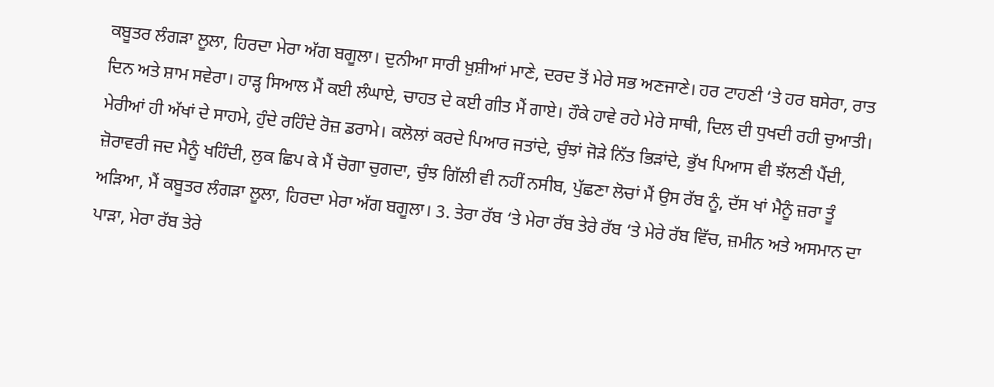ਕਬੂਤਰ ਲੰਗੜਾ ਲੂਲਾ, ਹਿਰਦਾ ਮੇਰਾ ਅੱਗ ਬਗੂਲਾ। ਦੁਨੀਆ ਸਾਰੀ ਖ਼ੁਸ਼ੀਆਂ ਮਾਣੇ, ਦਰਦ ਤੋਂ ਮੇਰੇ ਸਭ ਅਣਜਾਣੇ। ਹਰ ਟਾਹਣੀ ‘ਤੇ ਹਰ ਬਸੇਰਾ, ਰਾਤ ਦਿਨ ਅਤੇ ਸ਼ਾਮ ਸਵੇਰਾ। ਹਾੜ੍ਹ ਸਿਆਲ ਮੈਂ ਕਈ ਲੰਘਾਏ, ਚਾਹਤ ਦੇ ਕਈ ਗੀਤ ਮੈਂ ਗਾਏ। ਹੌਕੇ ਹਾਵੇ ਰਹੇ ਮੇਰੇ ਸਾਥੀ, ਦਿਲ ਦੀ ਧੁਖਦੀ ਰਹੀ ਚੁਆਤੀ। ਮੇਰੀਆਂ ਹੀ ਅੱਖਾਂ ਦੇ ਸਾਹਮੇ, ਹੁੰਦੇ ਰਹਿੰਦੇ ਰੋਜ਼ ਡਰਾਮੇ। ਕਲੋਲਾਂ ਕਰਦੇ ਪਿਆਰ ਜਤਾਂਦੇ, ਚੁੰਝਾਂ ਜੋੜੇ ਨਿੱਤ ਭਿੜਾਂਦੇ, ਭੁੱਖ ਪਿਆਸ ਵੀ ਝੱਲਣੀ ਪੈਂਦੀ, ਜ਼ੋਰਾਵਰੀ ਜਦ ਮੈਨੂੰ ਖਹਿੰਦੀ, ਲੁਕ ਛਿਪ ਕੇ ਮੈਂ ਚੋਗਾ ਚੁਗਦਾ, ਚੁੰਝ ਗਿੱਲੀ ਵੀ ਨਹੀਂ ਨਸੀਬ, ਪੁੱਛਣਾ ਲੋਚਾਂ ਮੈਂ ਉਸ ਰੱਬ ਨੂੰ, ਦੱਸ ਖਾਂ ਮੈਨੂੰ ਜ਼ਰਾ ਤੂੰ ਅੜਿਆ, ਮੈਂ ਕਬੂਤਰ ਲੰਗੜਾ ਲੂਲਾ, ਹਿਰਦਾ ਮੇਰਾ ਅੱਗ ਬਗੂਲਾ। 3. ਤੇਰਾ ਰੱਬ ‘ਤੇ ਮੇਰਾ ਰੱਬ ਤੇਰੇ ਰੱਬ ‘ਤੇ ਮੇਰੇ ਰੱਬ ਵਿੱਚ, ਜ਼ਮੀਨ ਅਤੇ ਅਸਮਾਨ ਦਾ ਪਾੜਾ, ਮੇਰਾ ਰੱਬ ਤੇਰੇ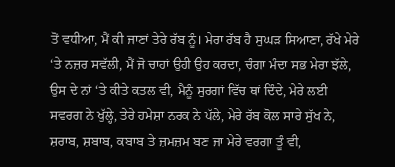ਤੋਂ ਵਧੀਆ, ਮੈਂ ਕੀ ਜਾਣਾਂ ਤੇਰੇ ਰੱਬ ਨੂੰ। ਮੇਰਾ ਰੱਬ ਹੈ ਸੁਘੜ ਸਿਆਣਾ, ਰੱਖੇ ਮੇਰੇ ‘ਤੇ ਨਜ਼ਰ ਸਵੱਲੀ, ਮੈਂ ਜੋ ਚਾਹਾਂ ਉਹੀ ਉਹ ਕਰਦਾ, ਚੰਗਾ ਮੰਦਾ ਸਭ ਮੇਰਾ ਝੱਲੇ, ਉਸ ਦੇ ਨਾਂ ‘ਤੇ ਕੀਤੇ ਕਤਲ ਵੀ, ਮੈਨੂੰ ਸੁਰਗਾਂ ਵਿੱਚ ਥਾਂ ਦਿੰਦੇ, ਮੇਰੇ ਲਈ ਸਵਰਗ ਨੇ ਖੁੱਲ੍ਹੇ, ਤੇਰੇ ਹਮੇਸ਼ਾ ਨਰਕ ਨੇ ਪੱਲੇ, ਮੇਰੇ ਰੱਬ ਕੋਲ ਸਾਰੇ ਸੁੱਖ ਨੇ, ਸ਼ਰਾਬ, ਸ਼ਬਾਬ, ਕਬਾਬ ਤੇ ਜ਼ਮਜ਼ਮ ਬਣ ਜਾ ਮੇਰੇ ਵਰਗਾ ਤੂੰ ਵੀ,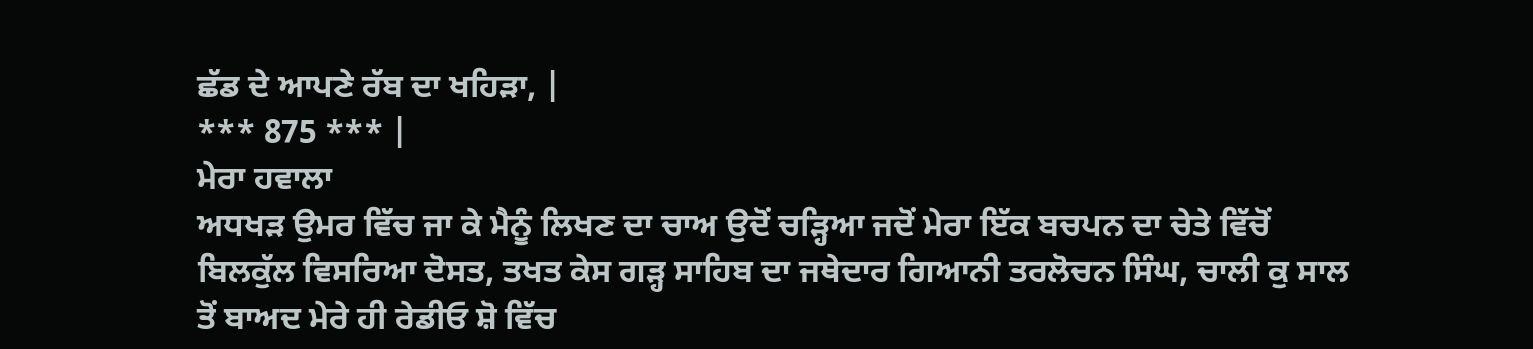ਛੱਡ ਦੇ ਆਪਣੇ ਰੱਬ ਦਾ ਖਹਿੜਾ, |
*** 875 *** |
ਮੇਰਾ ਹਵਾਲਾ
ਅਧਖੜ ਉਮਰ ਵਿੱਚ ਜਾ ਕੇ ਮੈਨੂੰ ਲਿਖਣ ਦਾ ਚਾਅ ਉਦੋਂ ਚੜ੍ਹਿਆ ਜਦੋਂ ਮੇਰਾ ਇੱਕ ਬਚਪਨ ਦਾ ਚੇਤੇ ਵਿੱਚੋਂ ਬਿਲਕੁੱਲ ਵਿਸਰਿਆ ਦੋਸਤ, ਤਖਤ ਕੇਸ ਗੜ੍ਹ ਸਾਹਿਬ ਦਾ ਜਥੇਦਾਰ ਗਿਆਨੀ ਤਰਲੋਚਨ ਸਿੰਘ, ਚਾਲੀ ਕੁ ਸਾਲ ਤੋਂ ਬਾਅਦ ਮੇਰੇ ਹੀ ਰੇਡੀਓ ਸ਼ੋ ਵਿੱਚ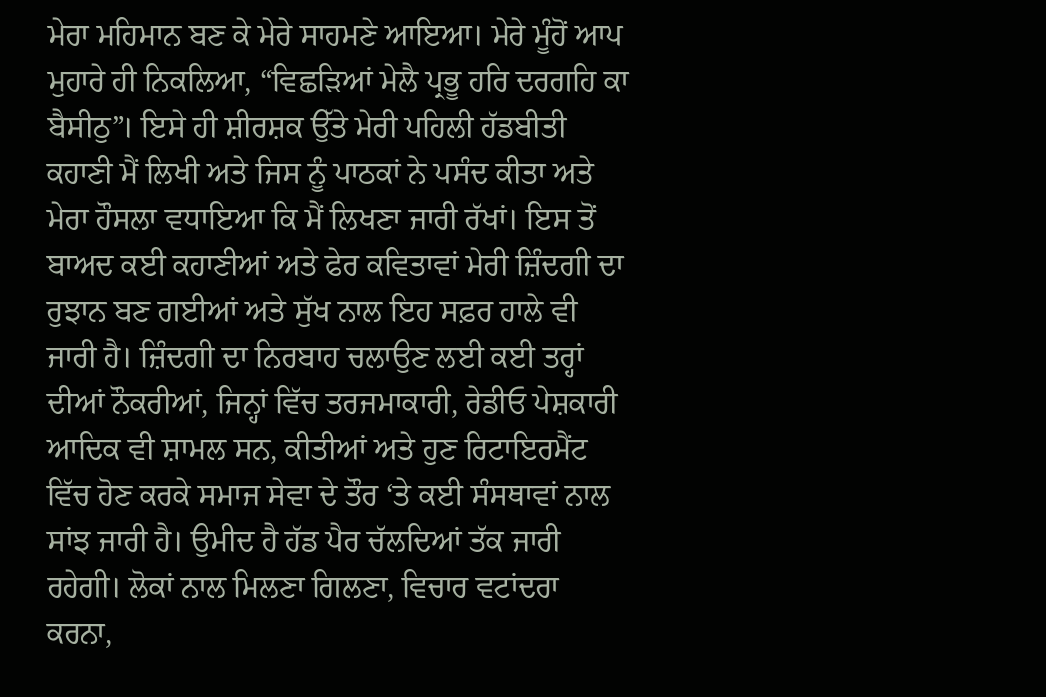ਮੇਰਾ ਮਹਿਮਾਨ ਬਣ ਕੇ ਮੇਰੇ ਸਾਹਮਣੇ ਆਇਆ। ਮੇਰੇ ਮੂੰਹੋਂ ਆਪ ਮੁਹਾਰੇ ਹੀ ਨਿਕਲਿਆ, “ਵਿਛੜਿਆਂ ਮੇਲੈ ਪ੍ਰਭੂ ਹਰਿ ਦਰਗਹਿ ਕਾ ਬੈਸੀਠੁ”। ਇਸੇ ਹੀ ਸ਼ੀਰਸ਼ਕ ਉੱਤੇ ਮੇਰੀ ਪਹਿਲੀ ਹੱਡਬੀਤੀ ਕਹਾਣੀ ਮੈਂ ਲਿਖੀ ਅਤੇ ਜਿਸ ਨੂੰ ਪਾਠਕਾਂ ਨੇ ਪਸੰਦ ਕੀਤਾ ਅਤੇ ਮੇਰਾ ਹੌਸਲਾ ਵਧਾਇਆ ਕਿ ਮੈਂ ਲਿਖਣਾ ਜਾਰੀ ਰੱਖਾਂ। ਇਸ ਤੋਂ ਬਾਅਦ ਕਈ ਕਹਾਣੀਆਂ ਅਤੇ ਫੇਰ ਕਵਿਤਾਵਾਂ ਮੇਰੀ ਜ਼ਿੰਦਗੀ ਦਾ ਰੁਝਾਨ ਬਣ ਗਈਆਂ ਅਤੇ ਸੁੱਖ ਨਾਲ ਇਹ ਸਫ਼ਰ ਹਾਲੇ ਵੀ ਜਾਰੀ ਹੈ। ਜ਼ਿੰਦਗੀ ਦਾ ਨਿਰਬਾਹ ਚਲਾਉਣ ਲਈ ਕਈ ਤਰ੍ਹਾਂ ਦੀਆਂ ਨੌਕਰੀਆਂ, ਜਿਨ੍ਹਾਂ ਵਿੱਚ ਤਰਜਮਾਕਾਰੀ, ਰੇਡੀਓ ਪੇਸ਼ਕਾਰੀ ਆਦਿਕ ਵੀ ਸ਼ਾਮਲ ਸਨ, ਕੀਤੀਆਂ ਅਤੇ ਹੁਣ ਰਿਟਾਇਰਮੈਂਟ ਵਿੱਚ ਹੋਣ ਕਰਕੇ ਸਮਾਜ ਸੇਵਾ ਦੇ ਤੌਰ ‘ਤੇ ਕਈ ਸੰਸਥਾਵਾਂ ਨਾਲ ਸਾਂਝ ਜਾਰੀ ਹੈ। ਉਮੀਦ ਹੈ ਹੱਡ ਪੈਰ ਚੱਲਦਿਆਂ ਤੱਕ ਜਾਰੀ ਰਹੇਗੀ। ਲੋਕਾਂ ਨਾਲ ਮਿਲਣਾ ਗਿਲਣਾ, ਵਿਚਾਰ ਵਟਾਂਦਰਾ ਕਰਨਾ,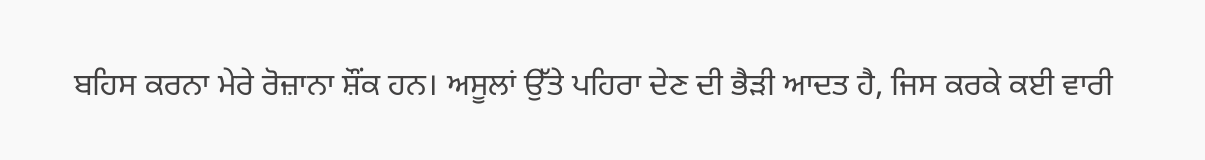ਬਹਿਸ ਕਰਨਾ ਮੇਰੇ ਰੋਜ਼ਾਨਾ ਸ਼ੌਂਕ ਹਨ। ਅਸੂਲਾਂ ਉੱਤੇ ਪਹਿਰਾ ਦੇਣ ਦੀ ਭੈੜੀ ਆਦਤ ਹੈ, ਜਿਸ ਕਰਕੇ ਕਈ ਵਾਰੀ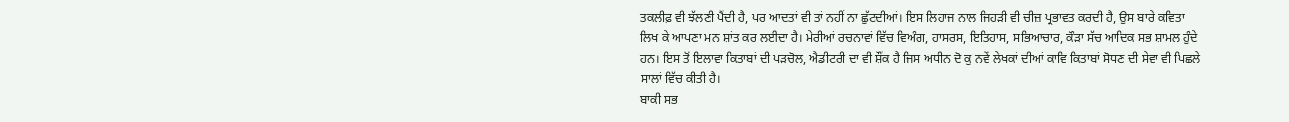ਤਕਲੀਫ਼ ਵੀ ਝੱਲਣੀ ਪੈਂਦੀ ਹੈ, ਪਰ ਆਦਤਾਂ ਵੀ ਤਾਂ ਨਹੀਂ ਨਾ ਛੁੱਟਦੀਆਂ। ਇਸ ਲਿਹਾਜ ਨਾਲ ਜਿਹੜੀ ਵੀ ਚੀਜ਼ ਪ੍ਰਭਾਵਤ ਕਰਦੀ ਹੈ, ਉਸ ਬਾਰੇ ਕਵਿਤਾ ਲਿਖ ਕੇ ਆਪਣਾ ਮਨ ਸ਼ਾਂਤ ਕਰ ਲਈਦਾ ਹੈ। ਮੇਰੀਆਂ ਰਚਨਾਵਾਂ ਵਿੱਚ ਵਿਅੰਗ, ਹਾਸਰਸ, ਇਤਿਹਾਸ, ਸਭਿਆਚਾਰ, ਕੌੜਾ ਸੱਚ ਆਦਿਕ ਸਭ ਸ਼ਾਮਲ ਹੁੰਦੇ ਹਨ। ਇਸ ਤੋਂ ਇਲਾਵਾ ਕਿਤਾਬਾਂ ਦੀ ਪੜਚੋਲ, ਐਡੀਟਰੀ ਦਾ ਵੀ ਸ਼ੌਂਕ ਹੈ ਜਿਸ ਅਧੀਨ ਦੋ ਕੁ ਨਵੇਂ ਲੇਖਕਾਂ ਦੀਆਂ ਕਾਵਿ ਕਿਤਾਬਾਂ ਸੋਧਣ ਦੀ ਸੇਵਾ ਵੀ ਪਿਛਲੇ ਸਾਲਾਂ ਵਿੱਚ ਕੀਤੀ ਹੈ।
ਬਾਕੀ ਸਭ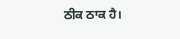ਠੀਕ ਠਾਕ ਹੈ।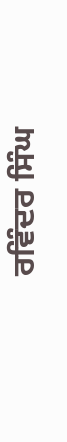ਰਵਿੰਦਰ ਸਿੰਘ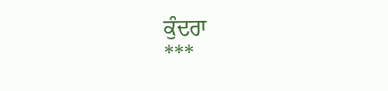ਕੁੰਦਰਾ
***